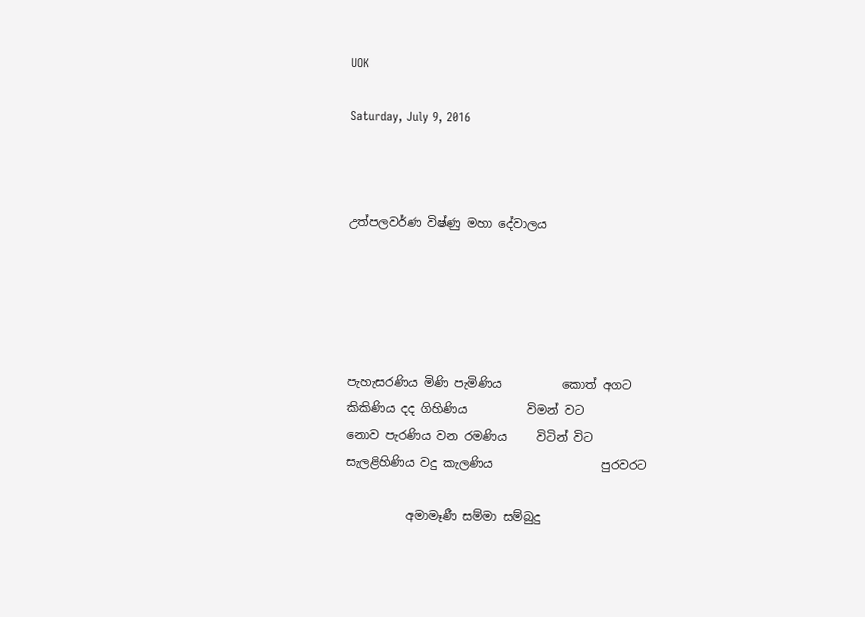UOK

Saturday, July 9, 2016



උත්පලවර්ණ විෂ්ණු මහා දේවාලය





පැහැසරණිය මිණි පැමිණිය          කොත් අගට
කිකිණිය දද ගිහිණිය          විමන් වට
නොව පැරණිය වන රමණිය     විටින් විට
සැලළිහිණිය වදු කැලණිය                  පුරවරට

          අමාමෑණී සම්මා සම්බුදු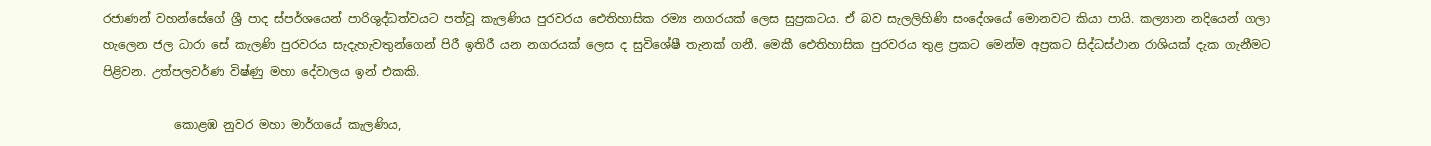රජාණන් වහන්සේගේ ශ්‍රී පාද ස්පර්ශයෙන් පාරිශුද්ධත්වයට පත්වූ කැලණිය පුරවරය ඓතිහාසික රම්‍ය නගරයක් ලෙස සුප්‍රකටය. ඒ බව සැලලිහිණි සංදේශයේ මොනවට කියා පායි. කල්‍යාන නදියෙන් ගලා හැලෙන ජල ධාරා සේ කැලණි පුරවරය සැදැහැවතුන්ගෙන් පිරී ඉතිරී යන නගරයක් ලෙස ද සුවිශේෂී තැනක් ගනී. මෙකී ඓතිහාසික පුරවරය තුළ ප්‍රකට මෙන්ම අප්‍රකට සිද්ධස්ථාන රාශියක් දැක ගැනීමට පිළිවන. උත්පලවර්ණ විෂ්ණු මහා දේවාලය ඉන් එකකි.

            කොළඹ නුවර මහා මාර්ගයේ කැලණිය,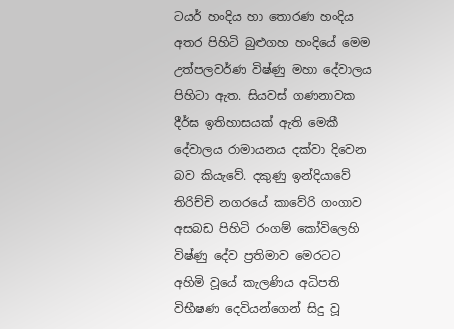ටයර් හංදිය හා තොරණ හංදිය අතර පිහිටි බුළුගහ හංදියේ මෙම උත්පලවර්ණ විෂ්ණු මහා දේවාලය පිහිටා ඇත. සියවස් ගණනාවක දීර්ඝ ඉතිහාසයක් ඇති මෙකී දේවාලය රාමායනය දක්වා දිවෙන බව කියැවේ. දකුණු ඉන්දියාවේ තිරිච්චි නගරයේ කාවේරි ගංගාව අසබඩ පිහිටි රංගම් කෝවිලෙහි විෂ්ණු දේව ප්‍රතිමාව මෙරටට අහිමි වූයේ කැලණිය අධිපති විභීෂණ දෙවියන්ගෙන් සිදු වූ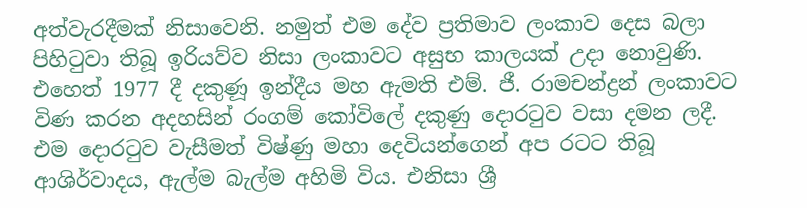අත්වැරදීමක් නිසාවෙනි. නමුත් එම දේව ප්‍රතිමාව ලංකාව දෙස බලා පිහිටුවා තිබූ ඉරියව්ව නිසා ලංකාවට අසුභ කාලයක් උදා නොවුණි. එහෙත් 1977 දී දකුණූ ඉන්දීය මහ ඇමති එම්. ජී. රාමචන්ද්‍රන් ලංකාවට විණ කරන අදහසින් රංගම් කෝවිලේ දකුණු දොරටුව වසා දමන ලදී. එම දොරටුව වැසීමත් විෂ්ණු මහා දෙවියන්ගෙන් අප රටට තිබූ ආශිර්වාදය, ඇල්ම බැල්ම අහිමි විය. එනිසා ශ්‍රී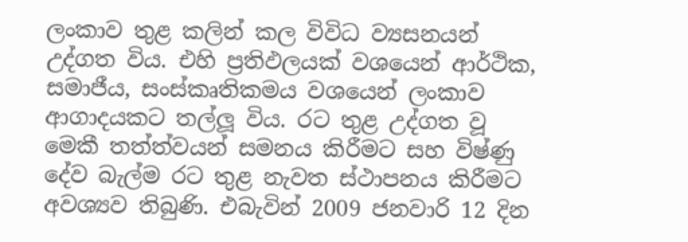ලංකාව තුළ කලින් කල විවිධ ව්‍යසනයන් උද්ගත විය. එහි ප්‍රතිඵලයක් වශයෙන් ආර්ථික, සමාජීය, සංස්කෘතිකමය වශයෙන් ලංකාව ආගාදයකට තල්ලූ විය. රට තුළ උද්ගත වූ මෙකී තත්ත්වයන් සමනය කිරීමට සහ විෂ්ණු දේව බැල්ම රට තුළ නැවත ස්ථාපනය කිරීමට අවශ්‍යව තිබුණි. එබැවින් 2009 ජනවාරි 12 දින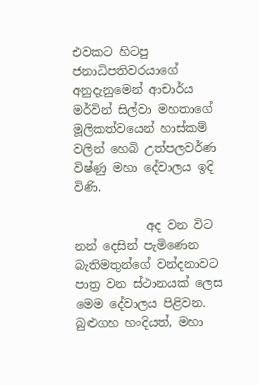එවකට හිටපු ජනාධිපතිවරයාගේ අනුදැනුමෙන් ආචාර්ය මර්වින් සිල්වා මහතාගේ මූලිකත්වයෙන් හාස්කම් වලින් හෙබි උත්පලවර්ණ විෂ්ණු මහා දේවාලය ඉදි විණි.

            අද වන විට නන් දෙසින් පැමිණෙන බැතිමතුන්ගේ වන්දනාවට පාත්‍ර වන ස්ථානයක් ලෙස මෙම දේවාලය පිළිවන. බුළුගහ හංදියත්, මහා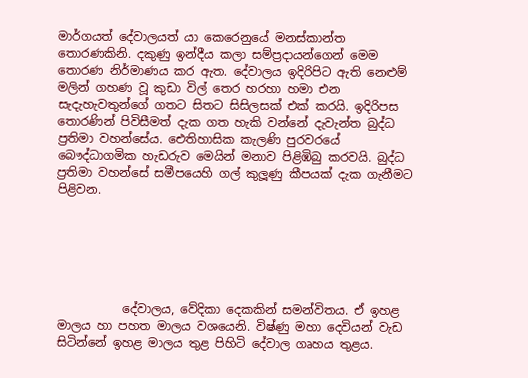මාර්ගයත් දේවාලයත් යා කෙරෙනුයේ මනස්කාන්ත තොරණකිනි. දකුණු ඉන්දීය කලා සම්ප්‍රදායන්ගෙන් මෙම තොරණ නිර්මාණය කර ඇත. දේවාලය ඉදිරිපිට ඇති නෙළුම් මලින් ගහණ වූ කුඩා විල් තෙර හරහා හමා එන සැදැහැවතුන්ගේ ගතට සිතට සිසිලසක් එක් කරයි. ඉදිරිපස තොරණින් පිවිසීමත් දැක ගත හැකි වන්නේ දැවැන්ත බුද්ධ ප්‍රතිමා වහන්සේය. ඓතිහාසික කැලණි පුරවරයේ බෞද්ධාගමික හැඩරුව මෙයින් මනාව පිළිඹිබු කරවයි. බුද්ධ ප්‍රතිමා වහන්සේ සමීපයෙහි ගල් කුලූණු කීපයක් දැක ගැනීමට පිළිවන.






           දේවාලය, වේදිකා දෙකකින් සමන්විතය. ඒ ඉහළ මාලය හා පහත මාලය වශයෙනි. විෂ්ණු මහා දෙවියන් වැඩ සිටින්නේ ඉහළ මාලය තුළ පිහිටි දේවාල ගෘහය තුළය.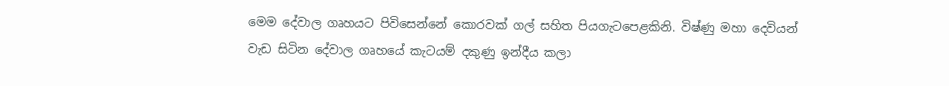මෙම දේවාල ගෘහයට පිවිසෙන්නේ කොරවක් ගල් සහිත පියගැටපෙළකිනි. විෂ්ණු මහා දෙවියන් වැඩ සිටින දේවාල ගෘහයේ කැටයම් දකුණු ඉන්දීය කලා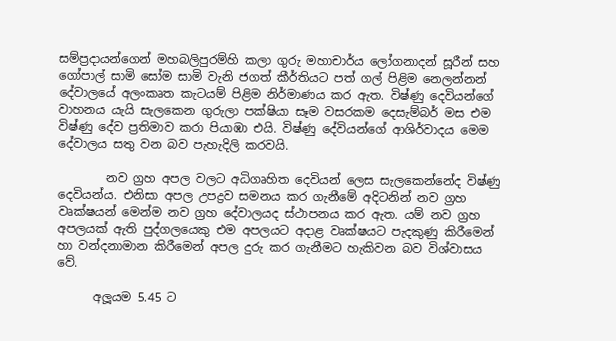සම්ප්‍රදායන්ගෙන් මහබලිපුරම්හි කලා ගුරු මහාචාර්ය ලෝගනාදන් සූරීන් සහ ගෝපාල් සාමි සෝම සාමි වැනි ජගත් කීර්තියට පත් ගල් පිළිම නෙලන්නන් දේවාලයේ අලංකෘත කැටයම් පිළිම නිර්මාණය කර ඇත. විෂ්ණු දෙවියන්ගේ වාහනය යැයි සැලකෙන ගුරුලා පක්ෂියා සෑම වසරකම දෙසැම්බර් මස එම විෂ්ණු දේව ප්‍රතිමාව කරා පියාඹා එයි. විෂ්ණු දේවියන්ගේ ආශිර්වාදය මෙම දේවාලය සතු වන බව පැහැදිලි කරවයි.

        නව ග්‍රහ අපල වලට අධිගෘහිත දෙවියන් ලෙස සැලකෙන්නේද විෂ්ණු දෙවියන්ය. එනිසා අපල උපද්‍රව සමනය කර ගැනීමේ අදිටනින් නව ග්‍රහ වෘක්ෂයන් මෙන්ම නව ග්‍රහ දේවාලයද ස්ථාපනය කර ඇත. යම් නව ග්‍රහ අපලයක් ඇති පුද්ගලයෙකු එම අපලයට අදාළ වෘක්ෂයට පැදකුණු කිරීමෙන් හා වන්දනාමාන කිරීමෙන් අපල දුරු කර ගැනීමට හැකිවන බව විශ්වාසය වේ.

      අලූයම 5.45 ට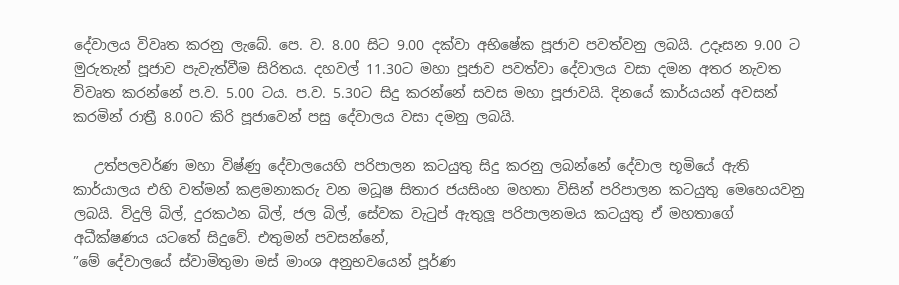දේවාලය විවෘත කරනු ලැබේ. පෙ. ව. 8.00 සිට 9.00 දක්වා අභිෂේක පූජාව පවත්වනු ලබයි. උදෑසන 9.00 ට මුරුතැන් පූජාව පැවැත්වීම සිරිතය. දහවල් 11.30ට මහා පූජාව පවත්වා දේවාලය වසා දමන අතර නැවත විවෘත කරන්නේ ප.ව. 5.00 ටය. ප.ව. 5.30ට සිදු කරන්නේ සවස මහා පූජාවයි. දිනයේ කාර්යයන් අවසන් කරමින් රාත්‍රී 8.00ට කිරි පූජාවෙන් පසු දේවාලය වසා දමනු ලබයි.

   උත්පලවර්ණ මහා විෂ්ණු දේවාලයෙහි පරිපාලන කටයුතු සිදු කරනු ලබන්නේ දේවාල භූමියේ ඇති කාර්යාලය එහි වත්මන් කළමනාකරු වන මධූෂ සිතාර ජයසිංහ මහතා විසින් පරිපාලන කටයුතු මෙහෙයවනු ලබයි. විදුලි බිල්, දුරකථන බිල්, ජල බිල්, සේවක වැටුප් ඇතුලූ පරිපාලනමය කටයුතු ඒ මහතාගේ අධීක්ෂණය යටතේ සිදුවේ. එතුමන් පවසන්නේ,
”මේ දේවාලයේ ස්වාමිතුමා මස් මාංශ අනුභවයෙන් පූර්ණ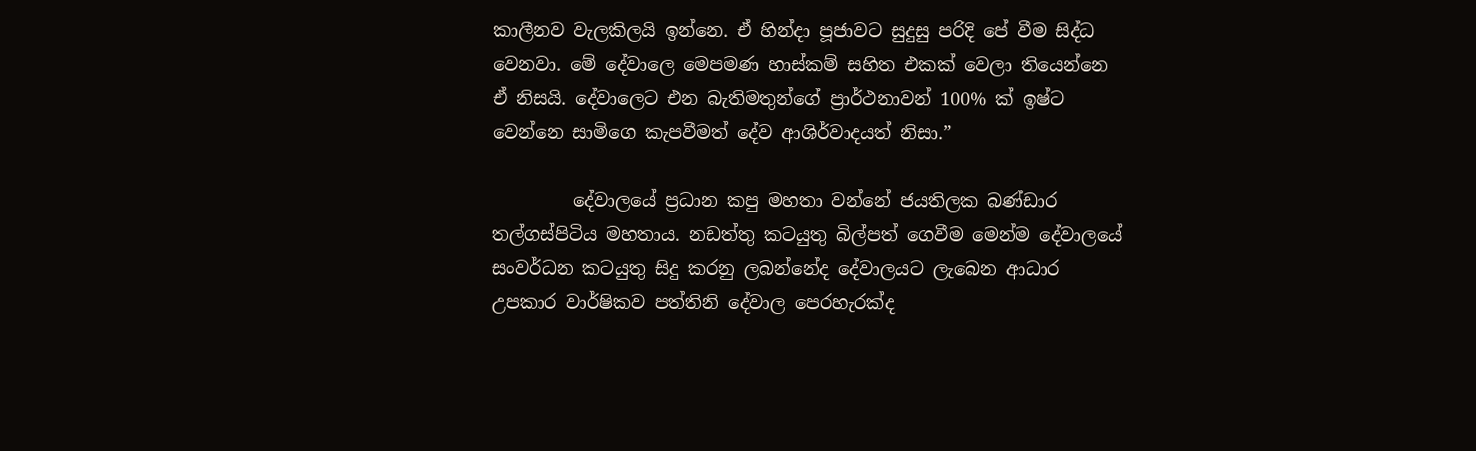කාලීනව වැලකිලයි ඉන්නෙ. ඒ හින්දා පූජාවට සුදුසු පරිදි පේ වීම සිද්ධ වෙනවා. මේ දේවාලෙ මෙපමණ හාස්කම් සහිත එකක් වෙලා තියෙන්නෙ ඒ නිසයි. දේවාලෙට එන බැතිමතුන්ගේ ප්‍රාර්ථනාවන් 100% ක් ඉෂ්ට වෙන්නෙ සාමිගෙ කැපවීමත් දේව ආශිර්වාදයත් නිසා.”

         දේවාලයේ ප්‍රධාන කපු මහතා වන්නේ ජයතිලක බණ්ඩාර තල්ගස්පිටිය මහතාය. නඩත්තු කටයුතු බිල්පත් ගෙවීම මෙන්ම දේවාලයේ සංවර්ධන කටයුතු සිදු කරනු ලබන්නේද දේවාලයට ලැබෙන ආධාර උපකාර වාර්ෂිකව පත්තිනි දේවාල පෙරහැරක්ද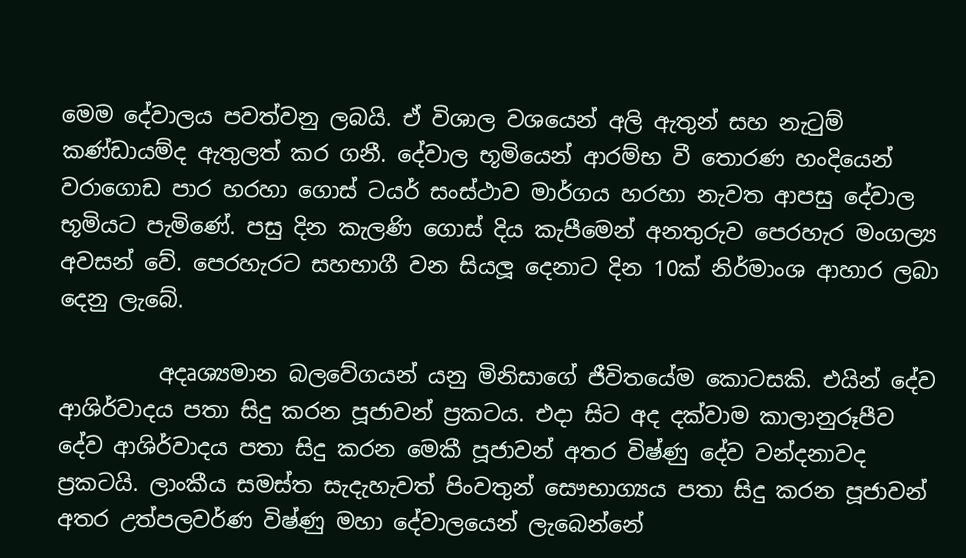මෙම දේවාලය පවත්වනු ලබයි. ඒ විශාල වශයෙන් අලි ඇතුන් සහ නැටුම් කණ්ඩායම්ද ඇතුලත් කර ගනී. දේවාල භූමියෙන් ආරම්භ වී තොරණ හංදියෙන් වරාගොඩ පාර හරහා ගොස් ටයර් සංස්ථාව මාර්ගය හරහා නැවත ආපසු දේවාල භූමියට පැමිණේ. පසු දින කැලණි ගොස් දිය කැපීමෙන් අනතුරුව පෙරහැර මංගල්‍ය අවසන් වේ. පෙරහැරට සහභාගී වන සියලූ දෙනාට දින 10ක් නිර්මාංශ ආහාර ලබා දෙනු ලැබේ.

         අදෘශ්‍යමාන බලවේගයන් යනු මිනිසාගේ ජීවිතයේම කොටසකි. එයින් දේව ආශිර්වාදය පතා සිදු කරන පූජාවන් ප්‍රකටය. එදා සිට අද දක්වාම කාලානුරූපීව දේව ආශිර්වාදය පතා සිදු කරන මෙකී පූජාවන් අතර විෂ්ණු දේව වන්දනාවද ප්‍රකටයි. ලාංකීය සමස්ත සැදැහැවත් පිංවතුන් සෞභාග්‍යය පතා සිදු කරන පූජාවන් අතර උත්පලවර්ණ විෂ්ණු මහා දේවාලයෙන් ලැබෙන්නේ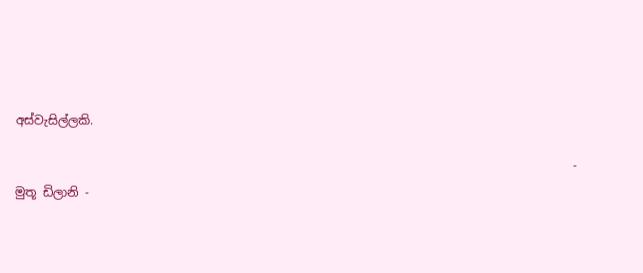අස්වැසිල්ලකි.

                                                                                             - මුතූ ඩිලානි -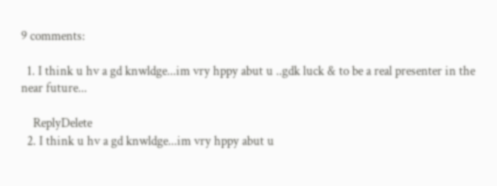9 comments:

  1. I think u hv a gd knwldge...im vry hppy abut u ..gdk luck & to be a real presenter in the near future...

    ReplyDelete
  2. I think u hv a gd knwldge...im vry hppy abut u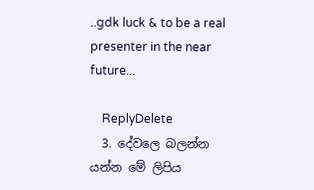..gdk luck & to be a real presenter in the near future...

    ReplyDelete
  3. දේවලෙ බලන්න යන්න මේ ලිපිය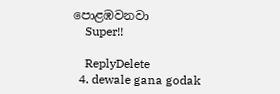පොළඹවනවා
    Super!!

    ReplyDelete
  4. dewale gana godak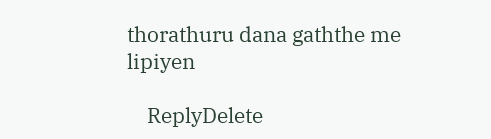thorathuru dana gaththe me lipiyen

    ReplyDelete